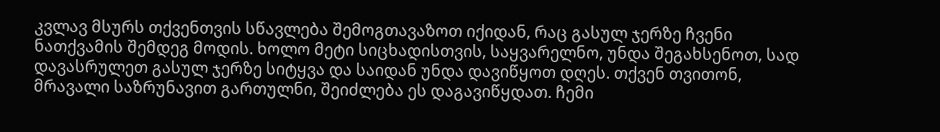კვლავ მსურს თქვენთვის სწავლება შემოგთავაზოთ იქიდან, რაც გასულ ჯერზე ჩვენი ნათქვამის შემდეგ მოდის. ხოლო მეტი სიცხადისთვის, საყვარელნო, უნდა შეგახსენოთ, სად დავასრულეთ გასულ ჯერზე სიტყვა და საიდან უნდა დავიწყოთ დღეს. თქვენ თვითონ, მრავალი საზრუნავით გართულნი, შეიძლება ეს დაგავიწყდათ. ჩემი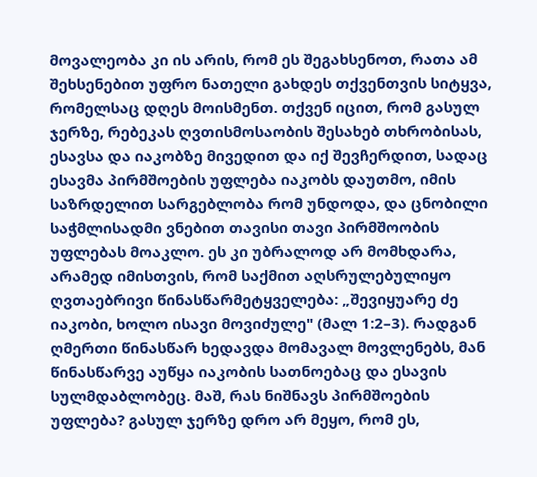მოვალეობა კი ის არის, რომ ეს შეგახსენოთ, რათა ამ შეხსენებით უფრო ნათელი გახდეს თქვენთვის სიტყვა, რომელსაც დღეს მოისმენთ. თქვენ იცით, რომ გასულ ჯერზე, რებეკას ღვთისმოსაობის შესახებ თხრობისას, ესავსა და იაკობზე მივედით და იქ შევჩერდით, სადაც ესავმა პირმშოების უფლება იაკობს დაუთმო, იმის საზრდელით სარგებლობა რომ უნდოდა, და ცნობილი საჭმლისადმი ვნებით თავისი თავი პირმშოობის უფლებას მოაკლო. ეს კი უბრალოდ არ მომხდარა, არამედ იმისთვის, რომ საქმით აღსრულებულიყო ღვთაებრივი წინასწარმეტყველება: „შევიყუარე ძე იაკობი, ხოლო ისავი მოვიძულე" (მალ 1:2–3). რადგან ღმერთი წინასწარ ხედავდა მომავალ მოვლენებს, მან წინასწარვე აუწყა იაკობის სათნოებაც და ესავის სულმდაბლობეც. მაშ, რას ნიშნავს პირმშოების უფლება? გასულ ჯერზე დრო არ მეყო, რომ ეს,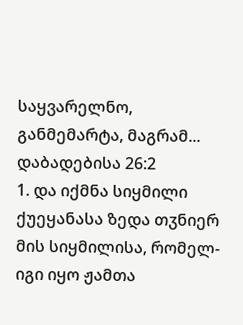საყვარელნო, განმემარტა, მაგრამ...
დაბადებისა 26:2
1. და იქმნა სიყმილი ქუეყანასა ზედა თჳნიერ მის სიყმილისა, რომელ-იგი იყო ჟამთა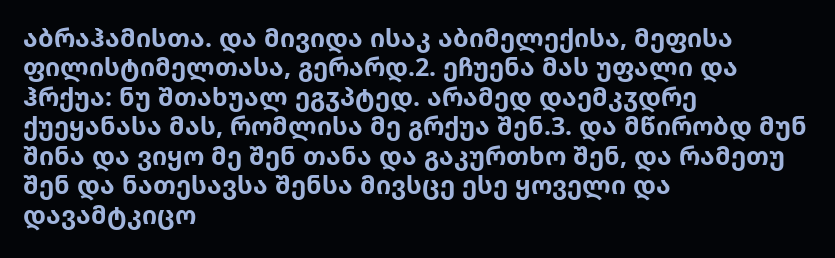აბრაჰამისთა. და მივიდა ისაკ აბიმელექისა, მეფისა ფილისტიმელთასა, გერარდ.2. ეჩუენა მას უფალი და ჰრქუა: ნუ შთახუალ ეგჳპტედ. არამედ დაემკჳდრე ქუეყანასა მას, რომლისა მე გრქუა შენ.3. და მწირობდ მუნ შინა და ვიყო მე შენ თანა და გაკურთხო შენ, და რამეთუ შენ და ნათესავსა შენსა მივსცე ესე ყოველი და დავამტკიცო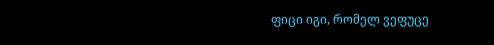ფიცი იგი, რომელ ვეფუცე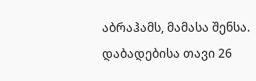აბრაჰამს, მამასა შენსა.
დაბადებისა თავი 26